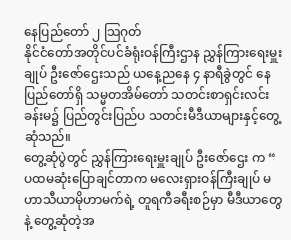နေပြည်တော် ၂ သြဂုတ်
နိုင်ငံတော်အတိုင်ပင်ခံရုံးဝန်ကြီးဌာန ညွှန်ကြားရေးမှူးချုပ် ဦးဇော်ဌေးသည် ယနေ့ညနေ ၄ နာရီခွဲတွင် နေပြည်တော်ရှိ သမ္မတအိမ်တော် သတင်းစာရှင်းလင်း ခန်းမ၌ ပြည်တွင်းပြည်ပ သတင်းမီဒီယာများနှင့်တွေ့ဆုံသည်။
တွေ့ဆုံပွဲတွင် ညွှန်ကြားရေးမှူးချုပ် ဦးဇော်ဌေး က “ ပထမဆုံးပြောချင်တာက မလေးရှားဝန်ကြီးချုပ် မဟာသီယာမိုဟာမက်ရဲ့ တူရကီခရီးစဉ်မှာ မီဒီယာတွေနဲ့ တွေ့ဆုံတဲ့အ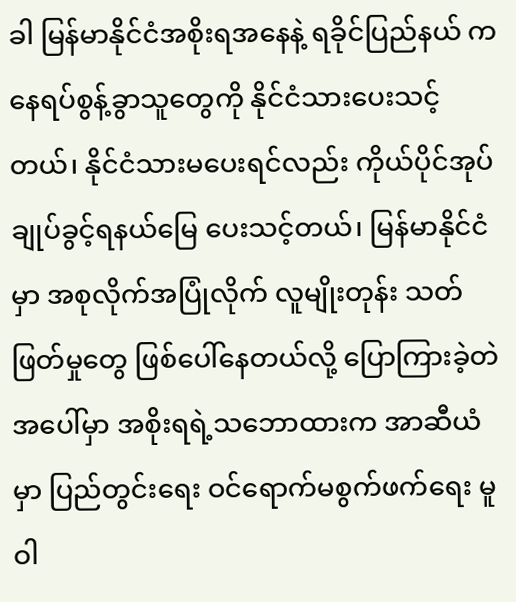ခါ မြန်မာနိုင်ငံအစိုးရအနေနဲ့ ရခိုင်ပြည်နယ် က နေရပ်စွန့်ခွာသူတွေကို နိုင်ငံသားပေးသင့်တယ်၊ နိုင်ငံသားမပေးရင်လည်း ကိုယ်ပိုင်အုပ်ချုပ်ခွင့်ရနယ်မြေ ပေးသင့်တယ်၊ မြန်မာနိုင်ငံမှာ အစုလိုက်အပြုံလိုက် လူမျိုးတုန်း သတ်ဖြတ်မှုတွေ ဖြစ်ပေါ်နေတယ်လို့ ပြောကြားခဲ့တဲအပေါ်မှာ အစိုးရရဲ့သဘောထားက အာဆီယံမှာ ပြည်တွင်းရေး ဝင်ရောက်မစွက်ဖက်ရေး မူဝါ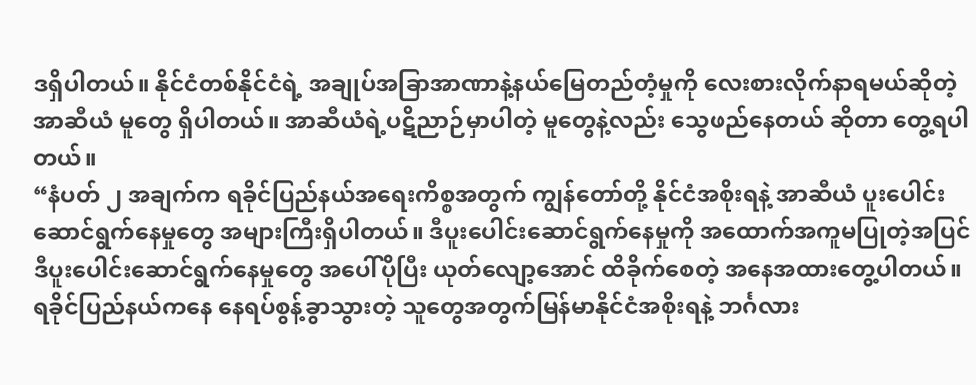ဒရှိပါတယ်။ နိုင်ငံတစ်နိုင်ငံရဲ့ အချုပ်အခြာအာဏာနဲ့နယ်မြေတည်တံ့မှုကို လေးစားလိုက်နာရမယ်ဆိုတဲ့ အာဆီယံ မူတွေ ရှိပါတယ်။ အာဆီယံရဲ့ပဋိညာဉ်မှာပါတဲ့ မူတွေနဲ့လည်း သွေဖည်နေတယ် ဆိုတာ တွေ့ရပါတယ်။
“နံပတ် ၂ အချက်က ရခိုင်ပြည်နယ်အရေးကိစ္စအတွက် ကျွန်တော်တို့ နိုင်ငံအစိုးရနဲ့ အာဆီယံ ပူးပေါင်းဆောင်ရွက်နေမှုတွေ အများကြီးရှိပါတယ်။ ဒီပူးပေါင်းဆောင်ရွက်နေမှုကို အထောက်အကူမပြုတဲ့အပြင် ဒီပူးပေါင်းဆောင်ရွက်နေမှုတွေ အပေါ်ပိုပြီး ယုတ်လျော့အောင် ထိခိုက်စေတဲ့ အနေအထားတွေ့ပါတယ်။ ရခိုင်ပြည်နယ်ကနေ နေရပ်စွန့်ခွာသွားတဲ့ သူတွေအတွက်မြန်မာနိုင်ငံအစိုးရနဲ့ ဘင်္ဂလား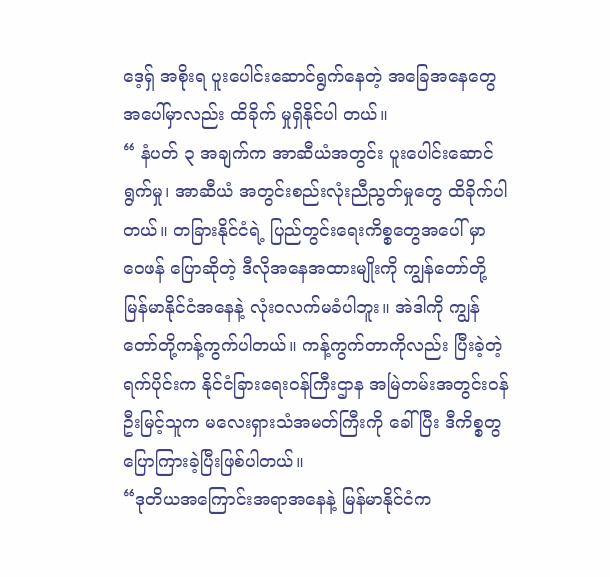ဒေ့ရှ် အစိုးရ ပူးပေါင်းဆောင်ရွက်နေတဲ့ အခြေအနေတွေ အပေါ်မှာလည်း ထိခိုက် မှုရှိနိုင်ပါ တယ်။
“ နံပတ် ၃ အချက်က အာဆီယံအတွင်း ပူးပေါင်းဆောင်ရွက်မှု၊ အာဆီယံ အတွင်းစည်းလုံးညီညွတ်မှုတွေ ထိခိုက်ပါတယ်။ တခြားနိုင်ငံရဲ့ ပြည်တွင်းရေးကိစ္စတွေအပေါ် မှာ ဝေဖန် ပြောဆိုတဲ့ ဒီလိုအနေအထားမျိုးကို ကျွန်တော်တို့မြန်မာနိုင်ငံအနေနဲ့ လုံးဝလက်မခံပါဘူး။ အဲဒါကို ကျွန်တော်တို့ကန့်ကွက်ပါတယ်။ ကန့်ကွက်တာကိုလည်း ပြီးခဲ့တဲ့ရက်ပိုင်းက နိုင်ငံခြားရေးဝန်ကြီးဌာန အမြဲတမ်းအတွင်းဝန် ဦးမြင့်သူက မလေးရှားသံအမတ်ကြီးကို ခေါ်ပြီး ဒီကိစ္စတွ ပြောကြားခဲ့ပြီးဖြစ်ပါတယ်။
“ဒုတိယအကြောင်းအရာအနေနဲ့ မြန်မာနိုင်ငံက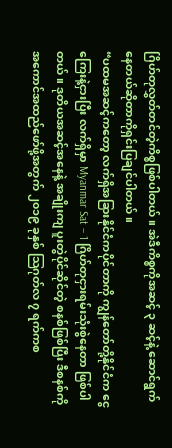ဂြိဟ်တုလွှတ်တင်တဲ့ကိစ္စဖြစ်ပါတယ်။ အဲဒီကိစ္စကိုအဆင့် ၃ ဆင့်နဲ့ ဆောင်ရွက်နေတယ်ဆိုတာကိုရှင်းပြချင်ပါတယ်။
“ပထမအဆင့်ကတော့ လက်ရှိအခြားနိုင်ငံကပိုင်တာကို ကျွန်တော်တို့နိုင်ငံက ငွေကြေးနဲ့ငှားပြီး လက်ရှိမှာ Myanmar Sat – 1 ဂြိဟ်တုငှားရမ်းသုံးစွဲနေတာ ဖြစ်ပါတယ်။ ဒုတိယအဆင့်အနေနဲ့ အချိုးကျ ပူးတွဲပိုင်ဆိုင်တဲ့ စနစ်ဖြစ်ပြီး ဒီစနစ်ကို အကောင်အထည်ဖော်ဖို့အတွက် ၂၀၁၉ ခုနှစ် သြဂုတ်လ ၇ ရက်ကစ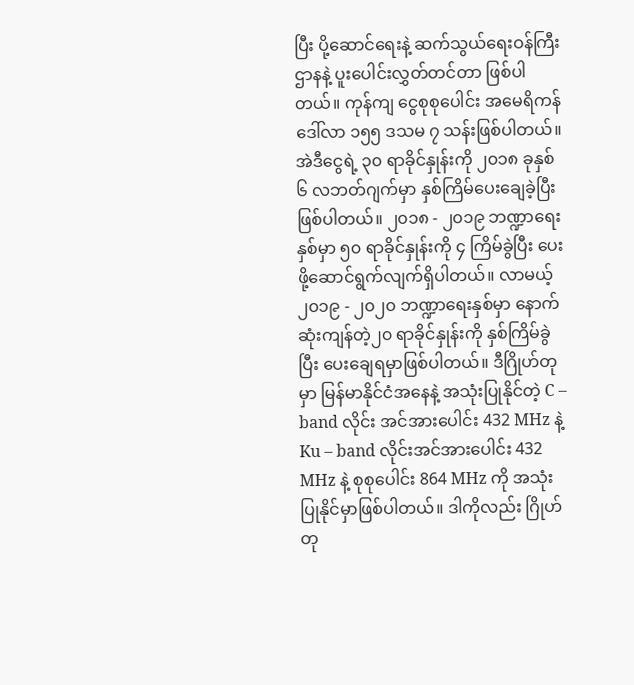ပြီး ပို့ဆောင်ရေးနဲ့ ဆက်သွယ်ရေးဝန်ကြီးဌာနနဲ့ ပူးပေါင်းလွှတ်တင်တာ ဖြစ်ပါတယ်။ ကုန်ကျ ငွေစုစုပေါင်း အမေရိကန်ဒေါ်လာ ၁၅၅ ဒသမ ၇ သန်းဖြစ်ပါတယ်။ အဲဒီငွေရဲ့ ၃၀ ရာခိုင်နှုန်းကို ၂၀၁၈ ခုနှစ် ၆ လဘတ်ဂျက်မှာ နှစ်ကြိမ်ပေးချေခဲ့ပြီးဖြစ်ပါတယ်။ ၂၀၁၈ - ၂၀၁၉ ဘဏ္ဍာရေးနှစ်မှာ ၅၀ ရာခိုင်နှုန်းကို ၄ ကြိမ်ခွဲပြီး ပေးဖို့ဆောင်ရွက်လျက်ရှိပါတယ်။ လာမယ့် ၂၀၁၉ - ၂၀၂၀ ဘဏ္ဍာရေးနှစ်မှာ နောက်ဆုံးကျန်တဲ့၂၀ ရာခိုင်နှုန်းကို နှစ်ကြိမ်ခွဲပြီး ပေးချေရမှာဖြစ်ပါတယ်။ ဒီဂြိုဟ်တုမှာ မြန်မာနိုင်ငံအနေနဲ့ အသုံးပြုနိုင်တဲ့ C – band လိုင်း အင်အားပေါင်း 432 MHz နဲ့ Ku – band လိုင်းအင်အားပေါင်း 432 MHz နဲ့ စုစုပေါင်း 864 MHz ကို အသုံးပြုနိုင်မှာဖြစ်ပါတယ်။ ဒါကိုလည်း ဂြိုဟ်တု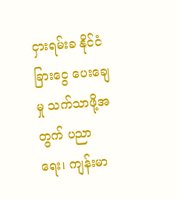ငှားရမ်းခ နိုင်ငံခြားငွေ ပေးချေမှု သက်သာဖို့အတွက် ပညာရေး၊ ကျန်းမာ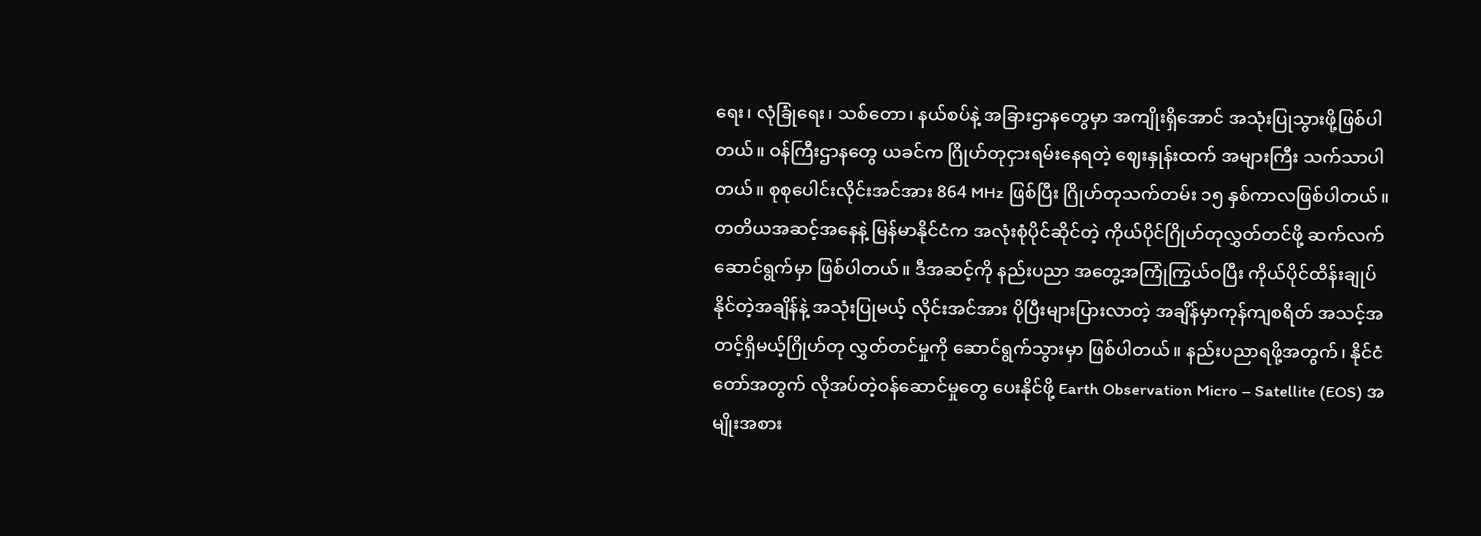ရေး၊ လုံခြုံရေး၊ သစ်တော၊ နယ်စပ်နဲ့ အခြားဌာနတွေမှာ အကျိုးရှိအောင် အသုံးပြုသွားဖို့ဖြစ်ပါတယ်။ ဝန်ကြီးဌာနတွေ ယခင်က ဂြိုဟ်တုငှားရမ်းနေရတဲ့ ဈေးနှုန်းထက် အများကြီး သက်သာပါတယ်။ စုစုပေါင်းလိုင်းအင်အား 864 MHz ဖြစ်ပြီး ဂြိုဟ်တုသက်တမ်း ၁၅ နှစ်ကာလဖြစ်ပါတယ်။ တတိယအဆင့်အနေနဲ့ မြန်မာနိုင်ငံက အလုံးစုံပိုင်ဆိုင်တဲ့ ကိုယ်ပိုင်ဂြိုဟ်တုလွှတ်တင်ဖို့ ဆက်လက်ဆောင်ရွက်မှာ ဖြစ်ပါတယ်။ ဒီအဆင့်ကို နည်းပညာ အတွေ့အကြုံကြွယ်ဝပြီး ကိုယ်ပိုင်ထိန်းချုပ်နိုင်တဲ့အချိန်နဲ့ အသုံးပြုမယ့် လိုင်းအင်အား ပိုပြီးများပြားလာတဲ့ အချိန်မှာကုန်ကျစရိတ် အသင့်အတင့်ရှိမယ့်ဂြိုဟ်တု လွှတ်တင်မှုကို ဆောင်ရွက်သွားမှာ ဖြစ်ပါတယ်။ နည်းပညာရဖို့အတွက်၊ နိုင်ငံတော်အတွက် လိုအပ်တဲ့ဝန်ဆောင်မှုတွေ ပေးနိုင်ဖို့ Earth Observation Micro – Satellite (EOS) အမျိုးအစား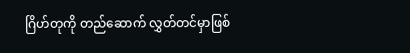ဂြိဟ်တုကို တည်ဆောက် လွှတ်တင်မှာဖြစ်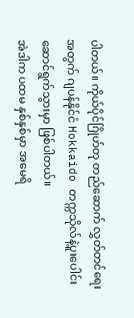ပါတယ်။ ကိုယ်ပိုင်ဂြိုဟ်တု တည်ဆောက် လွှတ်တင်ရေးအတွက် ဂျပန်နိုင်ငံ Hokkaido တက္ကသိုလ်နဲ့ပူးပေါင်း ဆောင်ရွက်သွားမှာ ဖြစ်ပါတယ်။
အဲဒါက ပထမ နှစ်နှစ်မှာ အမေရိ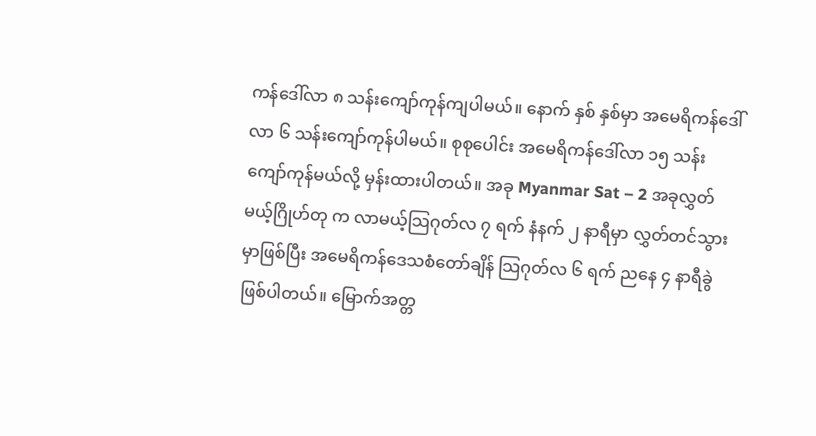ကန်ဒေါ်လာ ၈ သန်းကျော်ကုန်ကျပါမယ်။ နောက် နှစ် နှစ်မှာ အမေရိကန်ဒေါ်လာ ၆ သန်းကျော်ကုန်ပါမယ်။ စုစုပေါင်း အမေရိကန်ဒေါ်လာ ၁၅ သန်းကျော်ကုန်မယ်လို့ မှန်းထားပါတယ်။ အခု Myanmar Sat – 2 အခုလွှတ်မယ့်ဂြိုဟ်တု က လာမယ့်သြဂုတ်လ ၇ ရက် နံနက် ၂ နာရီမှာ လွှတ်တင်သွားမှာဖြစ်ပြီး အမေရိကန်ဒေသစံတော်ချိန် သြဂုတ်လ ၆ ရက် ညနေ ၄ နာရီခွဲ ဖြစ်ပါတယ်။ မြောက်အတ္တ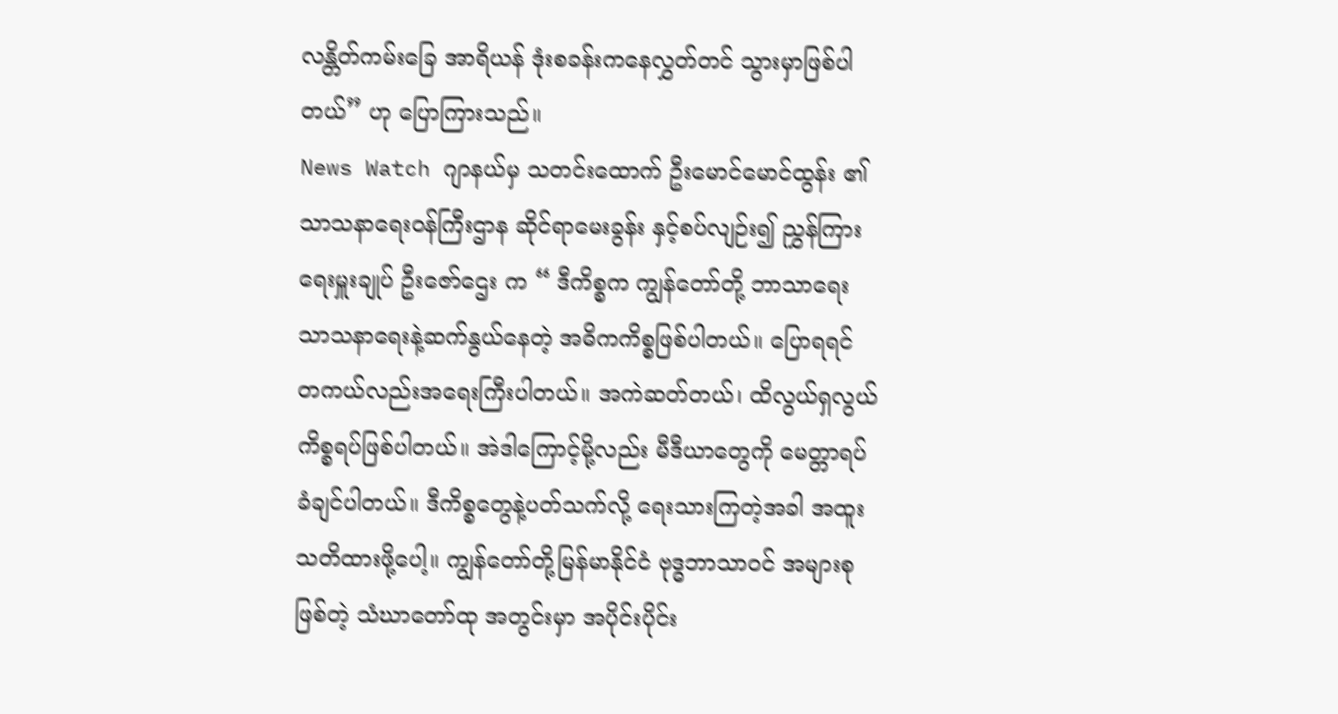လန္တိတ်ကမ်းခြေ အာရိယန် ဒုံးစခန်းကနေလွှတ်တင် သွားမှာဖြစ်ပါတယ်” ဟု ပြောကြားသည်။
News Watch ဂျာနယ်မှ သတင်းထောက် ဦးမောင်မောင်ထွန်း ၏ သာသနာရေးဝန်ကြီးဌာန ဆိုင်ရာမေးခွန်း နှင့်စပ်လျဉ်း၍ ညွှန်ကြားရေးမှူးချုပ် ဦးဇော်ဌေး က “ ဒီကိစ္စက ကျွန်တော်တို့ ဘာသာရေး သာသနာရေးနဲ့ဆက်နွယ်နေတဲ့ အဓိကကိစ္စဖြစ်ပါတယ်။ ပြောရရင် တကယ်လည်းအရေးကြီးပါတယ်။ အကဲဆတ်တယ်၊ ထိလွယ်ရှလွယ် ကိစ္စရပ်ဖြစ်ပါတယ်။ အဲဒါကြောင့်မို့လည်း မီဒီယာတွေကို မေတ္တာရပ်ခံချင်ပါတယ်။ ဒီကိစ္စတွေနဲ့ပတ်သက်လို့ ရေးသားကြတဲ့အခါ အထူးသတိထားဖို့ပေါ့။ ကျွန်တော်တို့မြန်မာနိုင်ငံ ဗုဒ္ဓဘာသာဝင် အများစုဖြစ်တဲ့ သံဃာတော်ထု အတွင်းမှာ အပိုင်းပိုင်း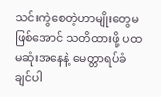သင်းကွဲစေတဲ့ဟာမျိုးတွေမဖြစ်အောင် သတိထားဖို့ ပထမဆုံးအနေနဲ့ မေတ္တာရပ်ခံချင်ပါ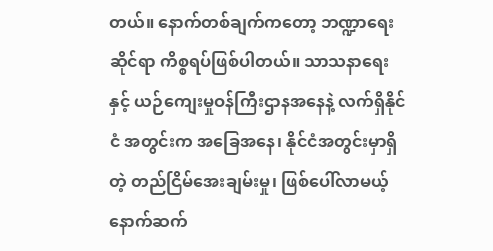တယ်။ နောက်တစ်ချက်ကတော့ ဘဏ္ဍာရေးဆိုင်ရာ ကိစ္စရပ်ဖြစ်ပါတယ်။ သာသနာရေးနှင့် ယဉ်ကျေးမှုဝန်ကြီးဌာနအနေနဲ့ လက်ရှိနိုင်ငံ အတွင်းက အခြေအနေ၊ နိုင်ငံအတွင်းမှာရှိတဲ့ တည်ငြိမ်အေးချမ်းမှု၊ ဖြစ်ပေါ်လာမယ့် နောက်ဆက်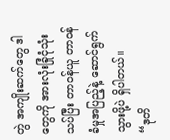တွဲ အကျိုးဆက်တွေ ဒါတွေကို အားလုံးခြုံငုံသုံးသပ်ပြီး တာဝန်ယူ တာဝန်ခံမှုအပြည့်နဲ့ ဆောင်ရွက်သွားဖို့ပဲ ရှိပါတယ်။
“ဒုတိ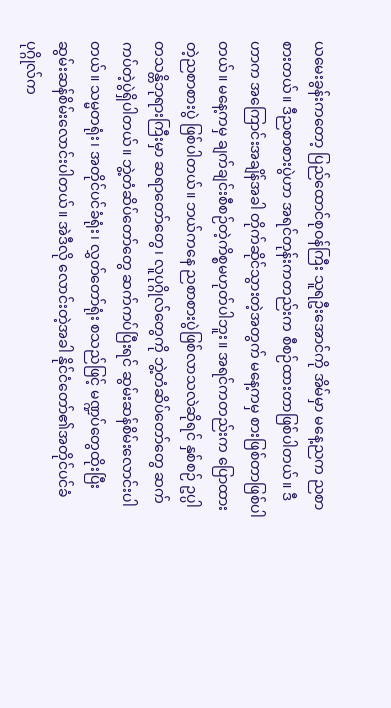ယမေးခွန်းကတော့ ပြည်ထောင်စုဝန်ကြီး သူရဦးအောင်ကို အိမ်မှာ မနေ့ညက ညစာစားတယ်။ ဒီညစာစားပွဲဟာ အရင်တုန်းကတည်းက စီစဉ်ထားတာဖြစ်ပါတယ်။ ဒီဟာက အကြောင်းအချိန်အခါ တိုက်ဆိုင်သွားတဲ့အတွက် မနေ့ကမှ စားဖြစ်တာဖြစ်ပါတယ်။ မနေ့ကမှ ချက်ချင်းစီစဉ်တဲ့ကိစ္စမဟုတ်ပါဘူး။ အရင်ကတည်းက ပြောထားတဲ့ညစာစားပွဲ ဖြစ်ပါတယ်။ ဘယ်ကနေ ညစာစားပွဲဖြစ်လာသလဲဆိုရင် နှစ်စဉ် ဥပ္ပါတသန္တိဘုရားကြီးမှာ ဆရာတော်တွေ၊ လူပုဂ္ဂိုလ်တွေကို ဘွဲ့တံဆိပ်တော်တွေ ဆက်ကပ်တဲ့ပွဲရှိပါတယ်။ ဘွဲ့တံဆိပ်တော်တွေ ဆက်ကပ်ပြီးရင် ဆွမ်းဆန်စိမ်းလောင်းပါတယ်။ သမ္မတရုံး၊ အတိုင်ပင်ခံရုံး၊ လွှတ်တော်ရုံး စသည်ဖြင့် မဏ္ဍပ်တွေထိုးပြီး ဆွမ်းဆန်စိမ်းလောင်းပါတယ်။ အဲဒီလို လောင်းတဲ့အခါ နိုင်ငံတော်၏အတိုင်ပင်ခံ ပုဂ္ဂိုလ်က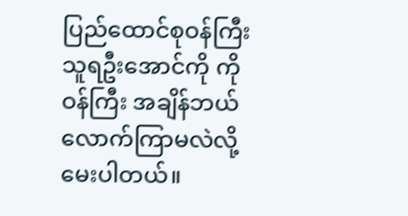ပြည်ထောင်စုဝန်ကြီး သူရဦးအောင်ကို ကို ဝန်ကြီး အချိန်ဘယ်လောက်ကြာမလဲလို့ မေးပါတယ်။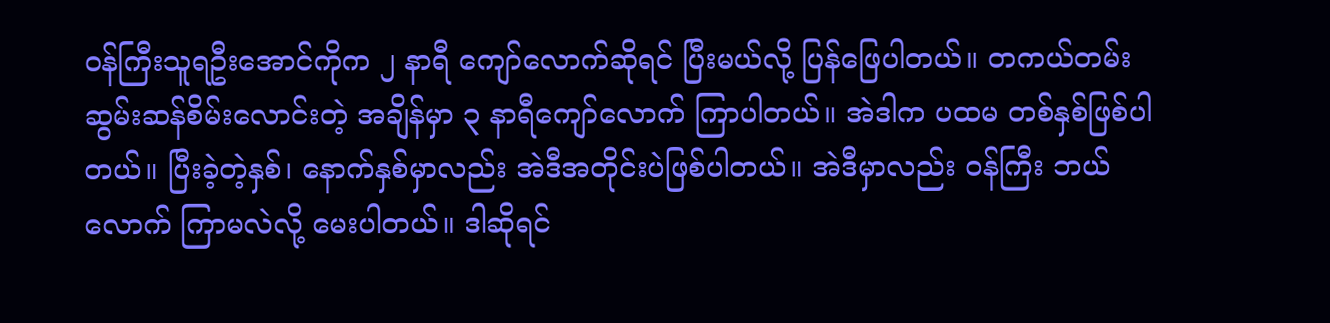ဝန်ကြီးသူရဦးအောင်ကိုက ၂ နာရီ ကျော်လောက်ဆိုရင် ပြီးမယ်လို့ ပြန်ဖြေပါတယ်။ တကယ်တမ်း ဆွမ်းဆန်စိမ်းလောင်းတဲ့ အချိန်မှာ ၃ နာရီကျော်လောက် ကြာပါတယ်။ အဲဒါက ပထမ တစ်နှစ်ဖြစ်ပါတယ်။ ပြီးခဲ့တဲ့နှစ်၊ နောက်နှစ်မှာလည်း အဲဒီအတိုင်းပဲဖြစ်ပါတယ်။ အဲဒီမှာလည်း ဝန်ကြီး ဘယ်လောက် ကြာမလဲလို့ မေးပါတယ်။ ဒါဆိုရင်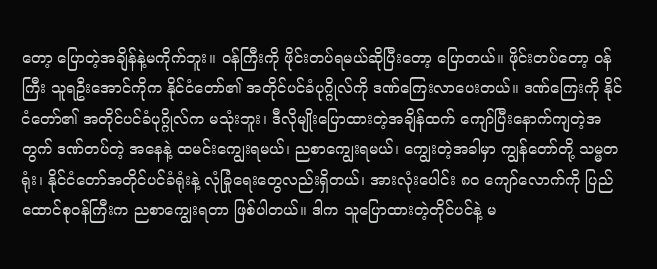တော့ ပြောတဲ့အချိန်နဲ့မကိုက်ဘူး။ ဝန်ကြီးကို ဖိုင်းတပ်ရမယ်ဆိုပြီးတော့ ပြောတယ်။ ဖိုင်းတပ်တော့ ဝန်ကြီး သူရဦးအောင်ကိုက နိုင်ငံတော်၏ အတိုင်ပင်ခံပုဂ္ဂိုလ်ကို ဒဏ်ကြေးလာပေးတယ်။ ဒဏ်ကြေးကို နိုင်ငံတော်၏ အတိုင်ပင်ခံပုဂ္ဂိုလ်က မသုံးဘူး၊ ဒီလိုမျိုးပြောထားတဲ့အချိန်ထက် ကျော်ပြီးနောက်ကျတဲ့အတွက် ဒဏ်တပ်တဲ့ အနေနဲ့ ထမင်းကျွေးရမယ်၊ ညစာကျွေးရမယ်၊ ကျွေးတဲ့အခါမှာ ကျွန်တော်တို့ သမ္မတရုံး၊ နိုင်ငံတော်အတိုင်ပင်ခံရုံးနဲ့ လုံခြုံရေးတွေလည်းရှိတယ်၊ အားလုံးပေါင်း ၈၀ ကျော်လောက်ကို ပြည်ထောင်စုဝန်ကြီးက ညစာကျွေးရတာ ဖြစ်ပါတယ်။ ဒါက သူပြောထားတဲ့တိုင်ပင်နဲ့ မ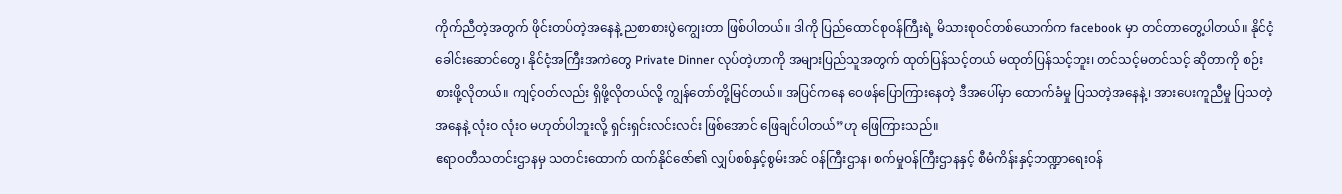ကိုက်ညီတဲ့အတွက် ဖိုင်းတပ်တဲ့အနေနဲ့ ညစာစားပွဲကျွေးတာ ဖြစ်ပါတယ်။ ဒါကို ပြည်ထောင်စုဝန်ကြီးရဲ့ မိသားစုဝင်တစ်ယောက်က facebook မှာ တင်တာတွေ့ပါတယ်။ နိုင်ငံ့ခေါင်းဆောင်တွေ၊ နိုင်ငံ့အကြီးအကဲတွေ Private Dinner လုပ်တဲ့ဟာကို အများပြည်သူအတွက် ထုတ်ပြန်သင့်တယ် မထုတ်ပြန်သင့်ဘူး၊ တင်သင့်မတင်သင့် ဆိုတာကို စဉ်းစားဖို့လိုတယ်။ ကျင့်ဝတ်လည်း ရှိဖို့လိုတယ်လို့ ကျွန်တော်တို့မြင်တယ်။ အပြင်ကနေ ဝေဖန်ပြောကြားနေတဲ့ ဒီအပေါ်မှာ ထောက်ခံမှု ပြသတဲ့အနေနဲ့၊ အားပေးကူညီမှု ပြသတဲ့အနေနဲ့ လုံးဝ လုံးဝ မဟုတ်ပါဘူးလို့ ရှင်းရှင်းလင်းလင်း ဖြစ်အောင် ဖြေချင်ပါတယ်”ဟု ဖြေကြားသည်။
ဧရာဝတီသတင်းဌာနမှ သတင်းထောက် ထက်နိုင်ဇော်၏ လျှပ်စစ်နှင့်စွမ်းအင် ဝန်ကြီးဌာန၊ စက်မှုဝန်ကြီးဌာနနှင့် စီမံကိန်းနှင့်ဘဏ္ဍာရေးဝန်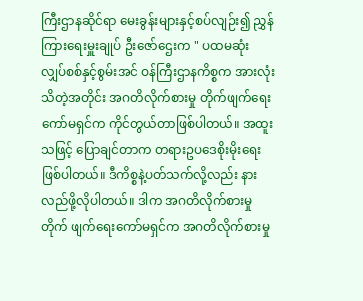ကြီးဌာနဆိုင်ရာ မေးခွန်းများနှင့်စပ်လျဉ်း၍ ညွှန်ကြားရေးမှူးချုပ် ဦးဇော်ဌေးက " ပထမဆုံး လျှပ်စစ်နှင့်စွမ်းအင် ဝန်ကြီးဌာနကိစ္စက အားလုံးသိတဲ့အတိုင်း အဂတိလိုက်စားမှု တိုက်ဖျက်ရေးကော်မရှင်က ကိုင်တွယ်တာဖြစ်ပါတယ်။ အထူးသဖြင့် ပြောချင်တာက တရားဥပဒေစိုးမိုးရေးဖြစ်ပါတယ်။ ဒီကိစ္စနဲ့ပတ်သက်လို့လည်း နားလည်ဖို့လိုပါတယ်။ ဒါက အဂတိလိုက်စားမှုတိုက် ဖျက်ရေးကော်မရှင်က အဂတိလိုက်စားမှု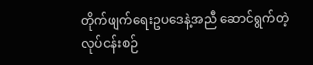တိုက်ဖျက်ရေးဥပဒေနဲ့အညီ ဆောင်ရွက်တဲ့ လုပ်ငန်းစဉ်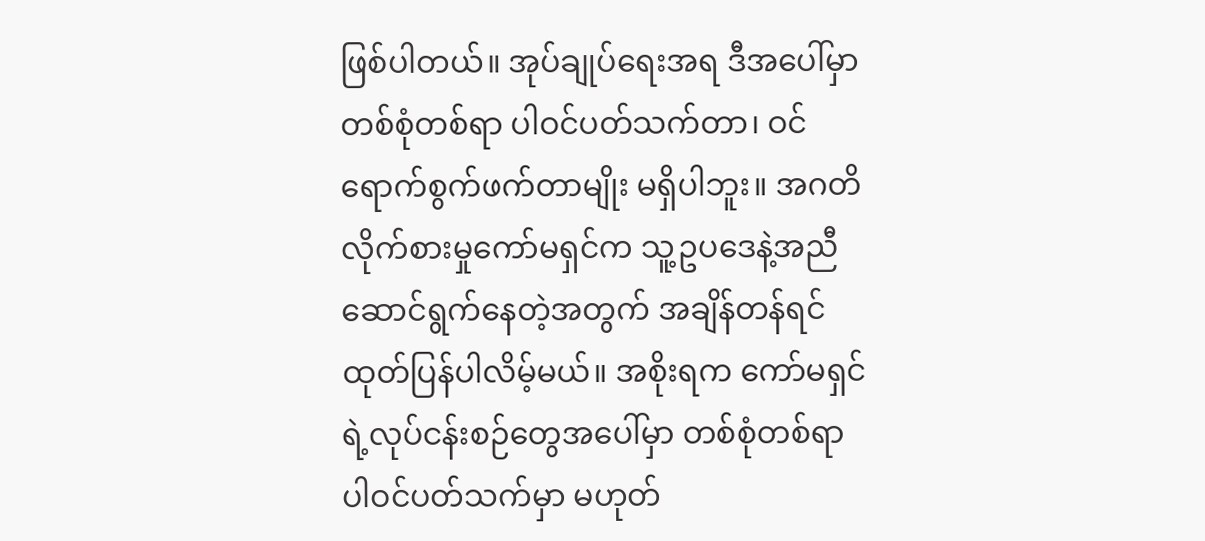ဖြစ်ပါတယ်။ အုပ်ချုပ်ရေးအရ ဒီအပေါ်မှာ တစ်စုံတစ်ရာ ပါဝင်ပတ်သက်တာ၊ ဝင်ရောက်စွက်ဖက်တာမျိုး မရှိပါဘူး။ အဂတိ လိုက်စားမှုကော်မရှင်က သူ့ဥပဒေနဲ့အညီ ဆောင်ရွက်နေတဲ့အတွက် အချိန်တန်ရင် ထုတ်ပြန်ပါလိမ့်မယ်။ အစိုးရက ကော်မရှင်ရဲ့လုပ်ငန်းစဉ်တွေအပေါ်မှာ တစ်စုံတစ်ရာ ပါဝင်ပတ်သက်မှာ မဟုတ်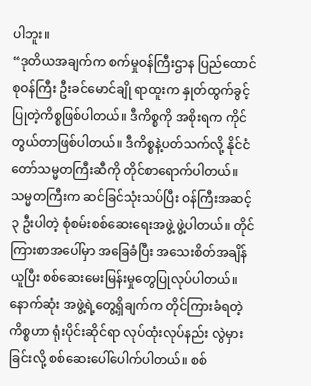ပါဘူး။
“ဒုတိယအချက်က စက်မှုဝန်ကြီးဌာန ပြည်ထောင်စုဝန်ကြီး ဦးခင်မောင်ချို ရာထူးက နှုတ်ထွက်ခွင့်ပြုတဲ့ကိစ္စဖြစ်ပါတယ်။ ဒီကိစ္စကို အစိုးရက ကိုင်တွယ်တာဖြစ်ပါတယ်။ ဒီကိစ္စနဲ့ပတ်သက်လို့ နိုင်ငံတော်သမ္မတကြီးဆီကို တိုင်စာရောက်ပါတယ်။ သမ္မတကြီးက ဆင်ခြင်သုံးသပ်ပြီး ဝန်ကြီးအဆင့် ၃ ဦးပါတဲ့ စုံစမ်းစစ်ဆေးရေးအဖွဲ့ ဖွဲ့ပါတယ်။ တိုင်ကြားစာအပေါ်မှာ အခြေခံပြီး အသေးစိတ်အချိန်ယူပြီး စစ်ဆေးမေးမြန်းမှုတွေပြုလုပ်ပါတယ်။ နောက်ဆုံး အဖွဲ့ရဲ့တွေ့ရှိချက်က တိုင်ကြားခံရတဲ့ကိစ္စဟာ ရုံးပိုင်းဆိုင်ရာ လုပ်ထုံးလုပ်နည်း လွဲမှားခြင်းလို့ စစ်ဆေးပေါ်ပေါက်ပါတယ်။ စစ်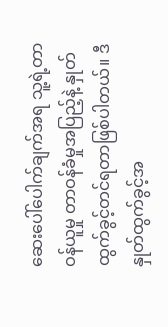ဆေးပေါ်ပေါက်ချက်အရ သူ့ရဲ့တာဝန်ယူမှု တာဝန်ခံမှုအပြည့်နဲ့ နှုတ်ထွက်ခွင့်တင်ရတာဖြစ်ပါတယ်။ ဒီနှုတ်ထွက်ခွင့်အ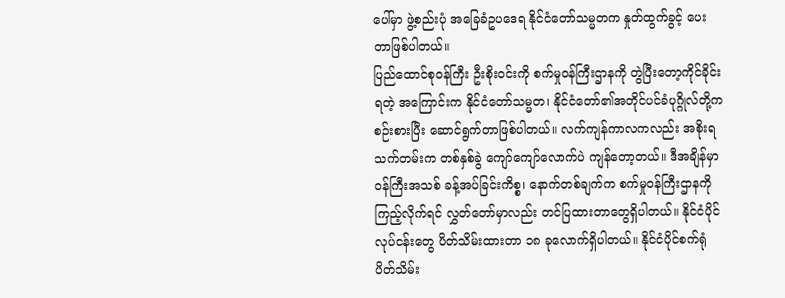ပေါ်မှာ ဖွဲ့စည်းပုံ အခြေခံဥပဒေရ နိုင်ငံတော်သမ္မတက နှုတ်ထွက်ခွင့် ပေးတာဖြစ်ပါတယ်။
ပြည်ထောင်စုဝန်ကြီး ဦးစိုးဝင်းကို စက်မှုဝန်ကြီးဌာနကို တွဲပြီးတော့ကိုင်ခိုင်းရတဲ့ အကြောင်းက နိုင်ငံတော်သမ္မတ၊ နိုင်ငံတော်၏အတိုင်ပင်ခံပုဂ္ဂိုလ်တို့က စဉ်းစားပြီး ဆောင်ရွက်တာဖြစ်ပါတယ်။ လက်ကျန်ကာလကလည်း အစိုးရသက်တမ်းက တစ်နှစ်ခွဲ ကျော်ကျော်လောက်ပဲ ကျန်တော့တယ်။ ဒီအချိန်မှာ ဝန်ကြီးအသစ် ခန့်အပ်ခြင်းကိစ္စ၊ နောက်တစ်ချက်က စက်မှုဝန်ကြီးဌာနကို ကြည့်လိုက်ရင် လွှတ်တော်မှာလည်း တင်ပြထားတာတွေရှိပါတယ်။ နိုင်ငံပိုင်လုပ်ငန်းတွေ ပိတ်သိမ်းထားတာ ၁၈ ခုလောက်ရှိပါတယ်။ နိုင်ငံပိုင်စက်ရုံ ပိတ်သိမ်း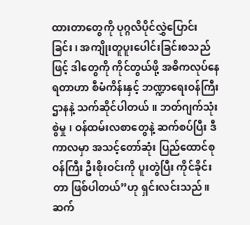ထားတာတွေကို ပုဂ္ဂလိပိုင်လွှဲပြောင်းခြင်း၊ အကျိုးတူပူးပေါင်းခြင်းစသည်ဖြင့် ဒါတွေကို ကိုင်တွယ်ဖို့ အဓိကလုပ်နေရတာဟာ စီမံကိန်းနှင့် ဘဏ္ဍာရေးဝန်ကြီးဌာနနဲ့ သက်ဆိုင်ပါတယ်။ ဘတ်ဂျက်သုံးစွဲမှု၊ ဝန်ထမ်းလစာတွေနဲ့ ဆက်စပ်ပြီး ဒီကာလမှာ အသင့်တော်ဆုံး ပြည်ထောင်စုဝန်ကြီး ဦးစိုးဝင်းကို ပူးတွဲပြီး ကိုင်ခိုင်းတာ ဖြစ်ပါတယ်”ဟု ရှင်းလင်းသည်။
ဆက်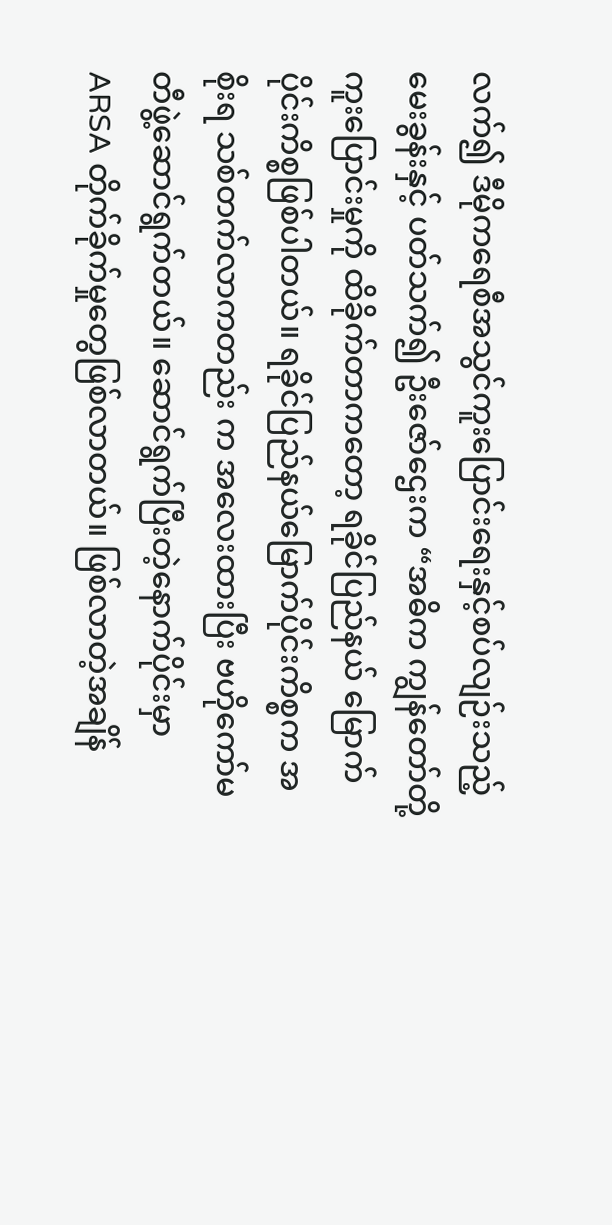လက်၍ ဒီမိုကရေစီအသွင်ကူးပြောင်းရေးနှင့်စပ်လျဉ်းသည့် မေးခွန်းနှင့် ပတ်သက်၍ ဦးဇော်ဌေးက “အဓိက ကျွန်တော်တို့ကူးပြောင်းမှုကို ထိခိုက်တာကတော့ ရခိုင်ပြည်နယ် မြောက်ပိုင်းကိစ္စဖြစ်ပါတယ်။ ရခိုင်ပြည်နယ်မြောက်ပိုင်းကိစ္စက အစိုးရ သစ်တက်လာကတည်း က အလေးထားပြီး ဗဟိုကော်မတီဖွဲ့ဆောင်ရွက်တယ်။ ဆောင်ရွက်ပြီးတဲ့နောက်ပိုင်းမှာ ARSA တိုက်ခိုက်မှုတွေဖြစ်လာတယ်။ ဖြစ်လာတဲ့အချိန်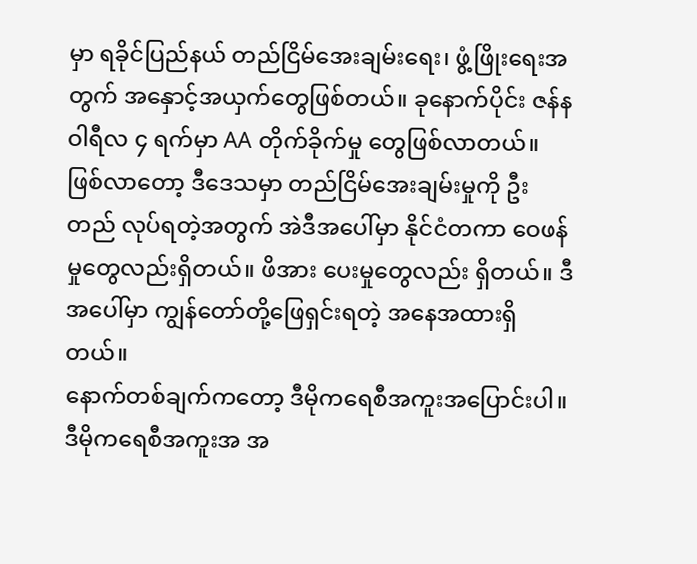မှာ ရခိုင်ပြည်နယ် တည်ငြိမ်အေးချမ်းရေး၊ ဖွံ့ဖြိုးရေးအတွက် အနှောင့်အယှက်တွေဖြစ်တယ်။ ခုနောက်ပိုင်း ဇန်နဝါရီလ ၄ ရက်မှာ AA တိုက်ခိုက်မှု တွေဖြစ်လာတယ်။ ဖြစ်လာတော့ ဒီဒေသမှာ တည်ငြိမ်အေးချမ်းမှုကို ဦးတည် လုပ်ရတဲ့အတွက် အဲဒီအပေါ်မှာ နိုင်ငံတကာ ဝေဖန်မှုတွေလည်းရှိတယ်။ ဖိအား ပေးမှုတွေလည်း ရှိတယ်။ ဒီအပေါ်မှာ ကျွန်တော်တို့ဖြေရှင်းရတဲ့ အနေအထားရှိတယ်။
နောက်တစ်ချက်ကတော့ ဒီမိုကရေစီအကူးအပြောင်းပါ။ ဒီမိုကရေစီအကူးအ အ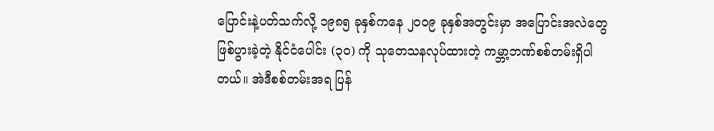ပြောင်းနဲ့ပတ်သက်လို့ ၁၉၈၅ ခုနှစ်ကနေ ၂၀ဝ၉ ခုနှစ်အတွင်းမှာ အပြောင်းအလဲတွေ ဖြစ်ပွားခဲ့တဲ့ နိုင်ငံပေါင်း (၃၀) ကို သုတေသနလုပ်ထားတဲ့ ကမ္ဘာ့ဘဏ်စစ်တမ်းရှိပါတယ်။ အဲဒီစစ်တမ်းအရ ပြန်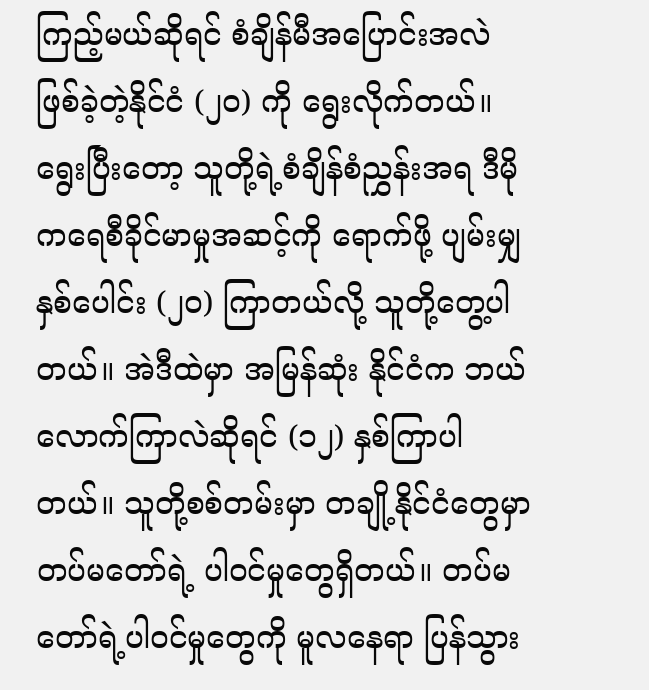ကြည့်မယ်ဆိုရင် စံချိန်မီအပြောင်းအလဲ ဖြစ်ခဲ့တဲ့နိုင်ငံ (၂၀) ကို ရွေးလိုက်တယ်။ ရွေးပြီးတော့ သူတို့ရဲ့စံချိန်စံညွှန်းအရ ဒီမိုကရေစီခိုင်မာမှုအဆင့်ကို ရောက်ဖို့ ပျမ်းမျှနှစ်ပေါင်း (၂၀) ကြာတယ်လို့ သူတို့တွေ့ပါတယ်။ အဲဒီထဲမှာ အမြန်ဆုံး နိုင်ငံက ဘယ်လောက်ကြာလဲဆိုရင် (၁၂) နှစ်ကြာပါတယ်။ သူတို့စစ်တမ်းမှာ တချို့နိုင်ငံတွေမှာ တပ်မတော်ရဲ့ ပါဝင်မှုတွေရှိတယ်။ တပ်မတော်ရဲ့ပါဝင်မှုတွေကို မူလနေရာ ပြန်သွား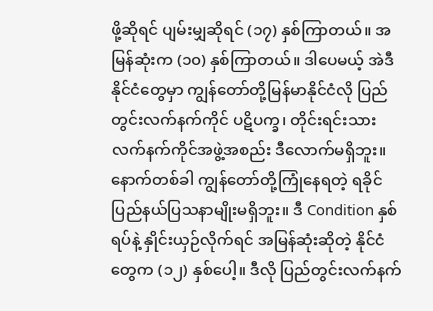ဖို့ဆိုရင် ပျမ်းမျှဆိုရင် (၁၇) နှစ်ကြာတယ်။ အမြန်ဆုံးက (၁၀) နှစ်ကြာတယ်။ ဒါပေမယ့် အဲဒီနိုင်ငံတွေမှာ ကျွန်တော်တို့မြန်မာနိုင်ငံလို ပြည်တွင်းလက်နက်ကိုင် ပဋိပက္ခ၊ တိုင်းရင်းသား လက်နက်ကိုင်အဖွဲ့အစည်း ဒီလောက်မရှိဘူး။ နောက်တစ်ခါ ကျွန်တော်တို့ကြုံနေရတဲ့ ရခိုင်ပြည်နယ်ပြသနာမျိုးမရှိဘူး။ ဒီ Condition နှစ်ရပ်နဲ့ နှိုင်းယှဉ်လိုက်ရင် အမြန်ဆုံးဆိုတဲ့ နိုင်ငံတွေက (၁၂) နှစ်ပေါ့။ ဒီလို ပြည်တွင်းလက်နက်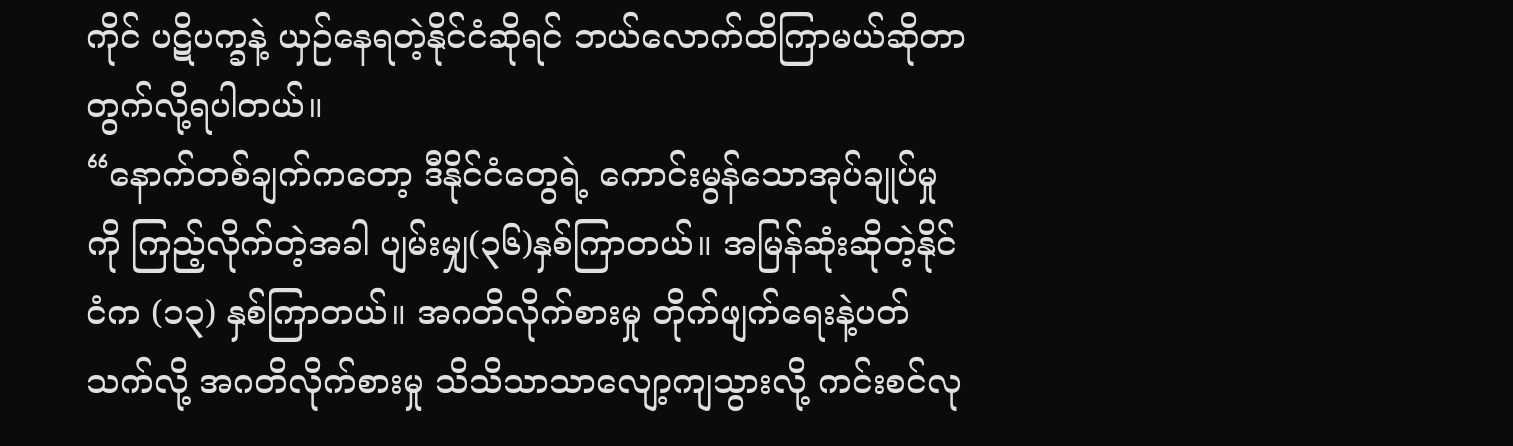ကိုင် ပဋိပက္ခနဲ့ ယှဉ်နေရတဲ့နိုင်ငံဆိုရင် ဘယ်လောက်ထိကြာမယ်ဆိုတာ တွက်လို့ရပါတယ်။
“နောက်တစ်ချက်ကတော့ ဒီနိုင်ငံတွေရဲ့ ကောင်းမွန်သောအုပ်ချုပ်မှုကို ကြည့်လိုက်တဲ့အခါ ပျမ်းမျှ(၃၆)နှစ်ကြာတယ်။ အမြန်ဆုံးဆိုတဲ့နိုင်ငံက (၁၃) နှစ်ကြာတယ်။ အဂတိလိုက်စားမှု တိုက်ဖျက်ရေးနဲ့ပတ်သက်လို့ အဂတိလိုက်စားမှု သိသိသာသာလျော့ကျသွားလို့ ကင်းစင်လု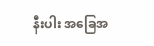နီးပါး အခြေအ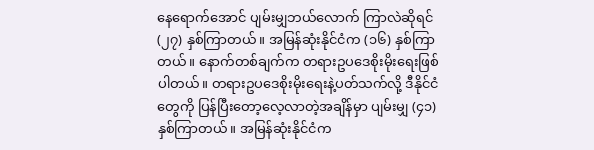နေရောက်အောင် ပျမ်းမျှဘယ်လောက် ကြာလဲဆိုရင် (၂၇) နှစ်ကြာတယ်။ အမြန်ဆုံးနိုင်ငံက (၁၆) နှစ်ကြာတယ်။ နောက်တစ်ချက်က တရားဥပဒေစိုးမိုးရေးဖြစ်ပါတယ်။ တရားဥပဒေစိုးမိုးရေးနဲ့ပတ်သက်လို့ ဒီနိုင်ငံတွေကို ပြန်ပြီးတော့လေ့လာတဲ့အချိန်မှာ ပျမ်းမျှ (၄၁) နှစ်ကြာတယ်။ အမြန်ဆုံးနိုင်ငံက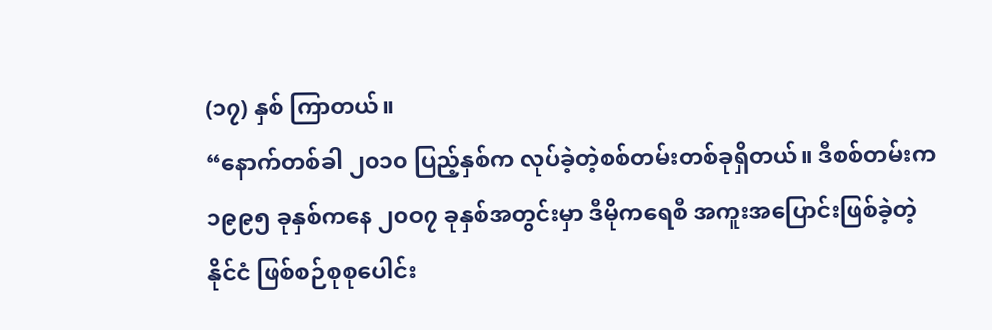(၁၇) နှစ် ကြာတယ်။
“နောက်တစ်ခါ ၂၀၁၀ ပြည့်နှစ်က လုပ်ခဲ့တဲ့စစ်တမ်းတစ်ခုရှိတယ်။ ဒီစစ်တမ်းက ၁၉၉၅ ခုနှစ်ကနေ ၂၀ဝ၇ ခုနှစ်အတွင်းမှာ ဒီမိုကရေစီ အကူးအပြောင်းဖြစ်ခဲ့တဲ့နိုင်ငံ ဖြစ်စဉ်စုစုပေါင်း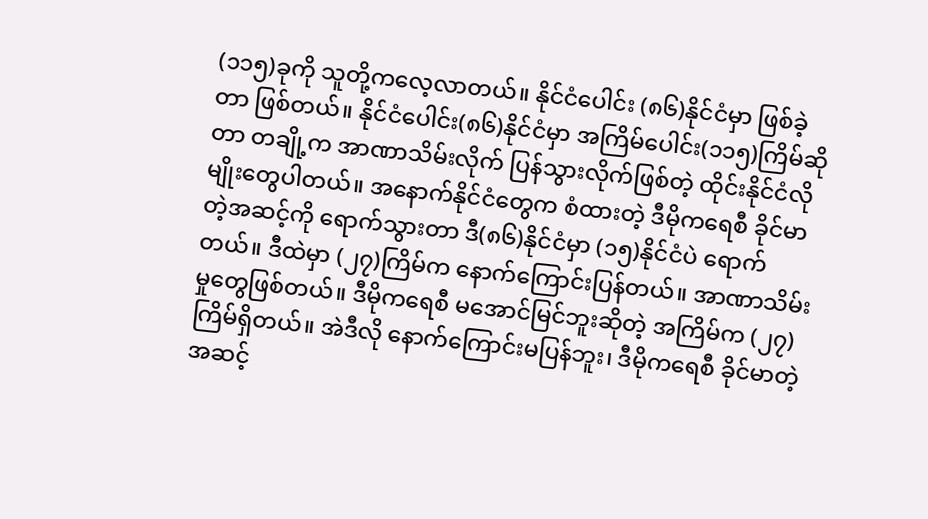(၁၁၅)ခုကို သူတို့ကလေ့လာတယ်။ နိုင်ငံပေါင်း (၈၆)နိုင်ငံမှာ ဖြစ်ခဲ့တာ ဖြစ်တယ်။ နိုင်ငံပေါင်း(၈၆)နိုင်ငံမှာ အကြိမ်ပေါင်း(၁၁၅)ကြိမ်ဆိုတာ တချို့က အာဏာသိမ်းလိုက် ပြန်သွားလိုက်ဖြစ်တဲ့ ထိုင်းနိုင်ငံလိုမျိုးတွေပါတယ်။ အနောက်နိုင်ငံတွေက စံထားတဲ့ ဒီမိုကရေစီ ခိုင်မာတဲ့အဆင့်ကို ရောက်သွားတာ ဒီ(၈၆)နိုင်ငံမှာ (၁၅)နိုင်ငံပဲ ရောက်တယ်။ ဒီထဲမှာ (၂၇)ကြိမ်က နောက်ကြောင်းပြန်တယ်။ အာဏာသိမ်းမှုတွေဖြစ်တယ်။ ဒီမိုကရေစီ မအောင်မြင်ဘူးဆိုတဲ့ အကြိမ်က (၂၇) ကြိမ်ရှိတယ်။ အဲဒီလို နောက်ကြောင်းမပြန်ဘူး၊ ဒီမိုကရေစီ ခိုင်မာတဲ့အဆင့်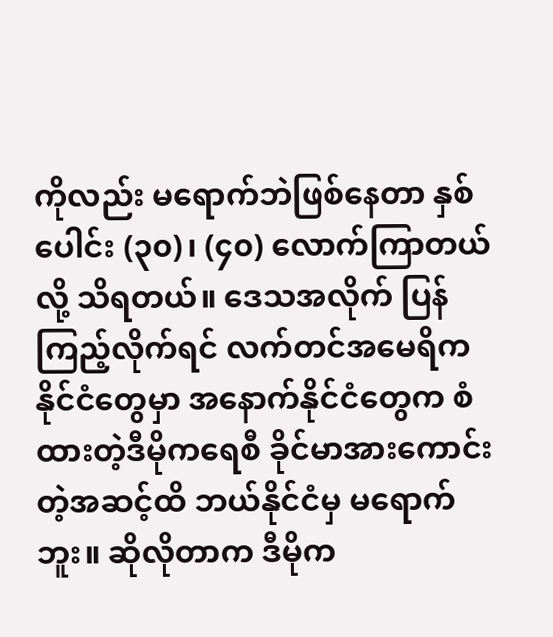ကိုလည်း မရောက်ဘဲဖြစ်နေတာ နှစ်ပေါင်း (၃၀)၊ (၄၀) လောက်ကြာတယ်လို့ သိရတယ်။ ဒေသအလိုက် ပြန်ကြည့်လိုက်ရင် လက်တင်အမေရိကနိုင်ငံတွေမှာ အနောက်နိုင်ငံတွေက စံထားတဲ့ဒီမိုကရေစီ ခိုင်မာအားကောင်းတဲ့အဆင့်ထိ ဘယ်နိုင်ငံမှ မရောက်ဘူး။ ဆိုလိုတာက ဒီမိုက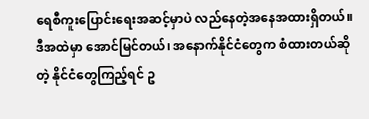ရေစီကူးပြောင်းရေးအဆင့်မှာပဲ လည်နေတဲ့အနေအထားရှိတယ်။ ဒီအထဲမှာ အောင်မြင်တယ်၊ အနောက်နိုင်ငံတွေက စံထားတယ်ဆိုတဲ့ နိုင်ငံတွေကြည့်ရင် ဥ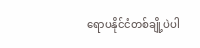ရောပနိုင်ငံတစ်ချို့ပဲပါ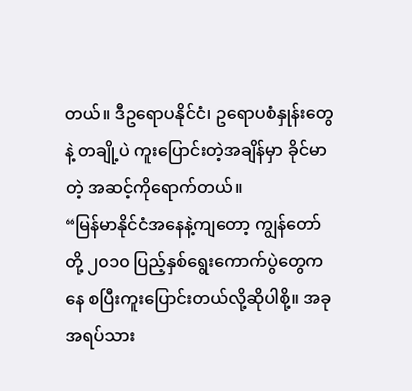တယ်။ ဒီဥရောပနိုင်ငံ၊ ဥရောပစံနှုန်းတွေနဲ့ တချို့ပဲ ကူးပြောင်းတဲ့အချိန်မှာ ခိုင်မာတဲ့ အဆင့်ကိုရောက်တယ်။
“မြန်မာနိုင်ငံအနေနဲ့ကျတော့ ကျွန်တော်တို့ ၂၀၁၀ ပြည့်နှစ်ရွေးကောက်ပွဲတွေကနေ စပြီးကူးပြောင်းတယ်လို့ဆိုပါစို့။ အခုအရပ်သား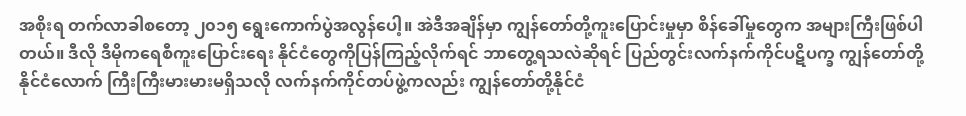အစိုးရ တက်လာခါစတော့ ၂၀၁၅ ရွေးကောက်ပွဲအလွန်ပေါ့။ အဲဒီအချိန်မှာ ကျွန်တော်တို့ကူးပြောင်းမှုမှာ စိန်ခေါ်မှုတွေက အများကြီးဖြစ်ပါတယ်။ ဒီလို ဒီမိုကရေစီကူးပြောင်းရေး နိုင်ငံတွေကိုပြန်ကြည့်လိုက်ရင် ဘာတွေ့ရသလဲဆိုရင် ပြည်တွင်းလက်နက်ကိုင်ပဋိပက္ခ ကျွန်တော်တို့နိုင်ငံလောက် ကြီးကြီးမားမားမရှိသလို လက်နက်ကိုင်တပ်ဖွဲ့ကလည်း ကျွန်တော်တို့နိုင်ငံ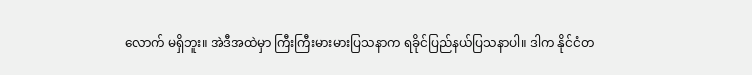လောက် မရှိဘူး။ အဲဒီအထဲမှာ ကြီးကြီးမားမားပြသနာက ရခိုင်ပြည်နယ်ပြသနာပါ။ ဒါက နိုင်ငံတ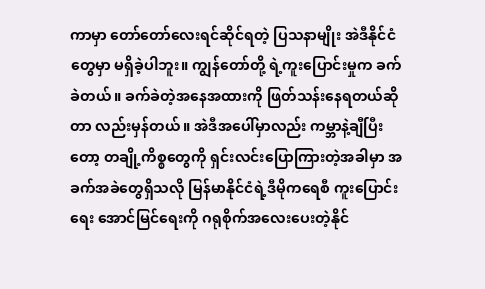ကာမှာ တော်တော်လေးရင်ဆိုင်ရတဲ့ ပြသနာမျိုး အဲဒီနိုင်ငံတွေမှာ မရှိခဲ့ပါဘူး။ ကျွန်တော်တို့ ရဲ့ကူးပြောင်းမှုက ခက်ခဲတယ်။ ခက်ခဲတဲ့အနေအထားကို ဖြတ်သန်းနေရတယ်ဆိုတာ လည်းမှန်တယ်။ အဲဒီအပေါ်မှာလည်း ကမ္ဘာနဲ့ချီပြီးတော့ တချို့ကိစ္စတွေကို ရှင်းလင်းပြောကြားတဲ့အခါမှာ အခက်အခဲတွေရှိသလို မြန်မာနိုင်ငံရဲ့ဒီမိုကရေစီ ကူးပြောင်းရေး အောင်မြင်ရေးကို ဂရုစိုက်အလေးပေးတဲ့နိုင်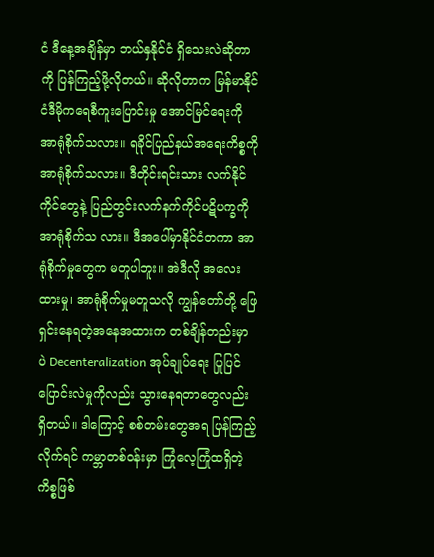ငံ ဒီနေ့အချိန်မှာ ဘယ်နှနိုင်ငံ ရှိသေးလဲဆိုတာကို ပြန်ကြည့်ဖို့လိုတယ်။ ဆိုလိုတာက မြန်မာနိုင်ငံဒီမိုကရေစီကူးပြောင်းမှု အောင်မြင်ရေးကို အာရုံစိုက်သလား။ ရခိုင်ပြည်နယ်အရေးကိစ္စကို အာရုံစိုက်သလား။ ဒီတိုင်းရင်းသား လက်နိုင်ကိုင်တွေနဲ့ ပြည်တွင်းလက်နက်ကိုင်ပဋိပက္ခကို အာရုံစိုက်သ လား။ ဒီအပေါ်မှာနိုင်ငံတကာ အာရုံစိုက်မှုတွေက မတူပါဘူး။ အဲဒီလို အလေးထားမှု၊ အာရုံစိုက်မှုမတူသလို ကျွန်တော်တို့ ဖြေရှင်းနေရတဲ့အနေအထားက တစ်ချိန်တည်းမှာ ပဲ Decenteralization အုပ်ချုပ်ရေး ပြုပြင်ပြောင်းလဲမှုကိုလည်း သွားနေရတာတွေလည်း ရှိတယ်။ ဒါကြောင့် စစ်တမ်းတွေအရ ပြန်ကြည့်လိုက်ရင် ကမ္ဘာတစ်ဝန်းမှာ ကြုံလေ့ကြုံထရှိတဲ့ကိစ္စဖြစ်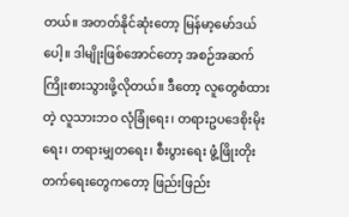တယ်။ အတတ်နိုင်ဆုံးတော့ မြန်မာ့မော်ဒယ်ပေါ့။ ဒါမျိုးဖြစ်အောင်တော့ အစဉ်အဆက်ကြိုးစားသွားဖို့လိုတယ်။ ဒီတော့ လူတွေစံထားတဲ့ လူသားဘဝ လုံခြုံရေး၊ တရားဥပဒေစိုးမိုးရေး၊ တရားမျှတရေး၊ စီးပွားရေး ဖွံ့ဖြိုးတိုးတက်ရေးတွေကတော့ ဖြည်းဖြည်း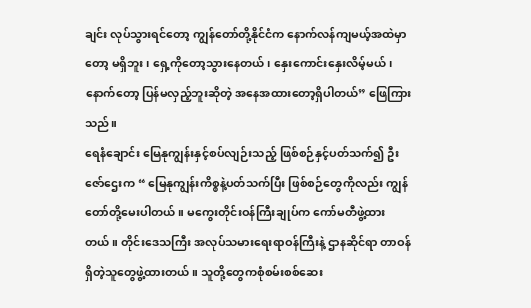ချင်း လုပ်သွားရင်တော့ ကျွန်တော်တို့နိုင်ငံက နောက်လန်ကျမယ့်အထဲမှာတော့ မရှိဘူး၊ ရှေ့ကိုတော့သွားနေတယ်၊ နှေးကောင်းနှေးလိမ့်မယ်၊ နောက်တော့ ပြန်မလှည့်ဘူးဆိုတဲ့ အနေအထားတော့ရှိပါတယ်” ဖြေကြားသည်။
ရေနံချောင်း မြေနုကျွန်းနှင့်စပ်လျဉ်းသည့် ဖြစ်စဉ်နှင့်ပတ်သက်၍ ဦးဇော်ဌေးက “ မြေနုကျွန်းကိစ္စနဲ့ပတ်သက်ပြီး ဖြစ်စဉ်တွေကိုလည်း ကျွန်တော်တို့မေးပါတယ်။ မကွေးတိုင်းဝန်ကြီးချုပ်က ကော်မတီဖွဲ့ထားတယ်။ တိုင်းဒေသကြီး အလုပ်သမားရေးရာဝန်ကြီးနဲ့ ဌာနဆိုင်ရာ တာဝန်ရှိတဲ့သူတွေဖွဲ့ထားတယ်။ သူတို့တွေကစုံစမ်းစစ်ဆေး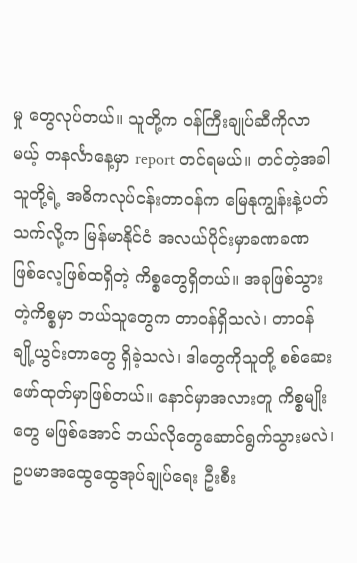မှု တွေလုပ်တယ်။ သူတို့က ဝန်ကြီးချုပ်ဆီကိုလာမယ့် တနင်္လာနေ့မှာ report တင်ရမယ်။ တင်တဲ့အခါ သူတို့ရဲ့ အဓိကလုပ်ငန်းတာဝန်က မြေနုကျွန်းနဲ့ပတ်သက်လို့က မြန်မာနိုင်ငံ အလယ်ပိုင်းမှာခဏခဏ ဖြစ်လေ့ဖြစ်ထရှိတဲ့ ကိစ္စတွေရှိတယ်။ အခုဖြစ်သွားတဲ့ကိစ္စမှာ ဘယ်သူတွေက တာဝန်ရှိသလဲ၊ တာဝန်ချို့ယွင်းတာတွေ ရှိခဲ့သလဲ၊ ဒါတွေကိုသူတို့ စစ်ဆေးဖော်ထုတ်မှာဖြစ်တယ်။ နောင်မှာအလားတူ ကိစ္စမျိုးတွေ မဖြစ်အောင် ဘယ်လိုတွေဆောင်ရွက်သွားမလဲ၊ ဥပမာအထွေထွေအုပ်ချုပ်ရေး ဦးစီး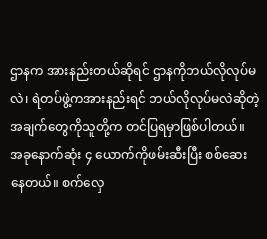ဌာနက အားနည်းတယ်ဆိုရင် ဌာနကိုဘယ်လိုလုပ်မလဲ၊ ရဲတပ်ဖွဲ့ကအားနည်းရင် ဘယ်လိုလုပ်မလဲဆိုတဲ့ အချက်တွေကိုသူတို့က တင်ပြရမှာဖြစ်ပါတယ်။ အခုနောက်ဆုံး ၄ ယောက်ကိုဖမ်းဆီးပြီး စစ်ဆေးနေတယ်။ စက်လှေ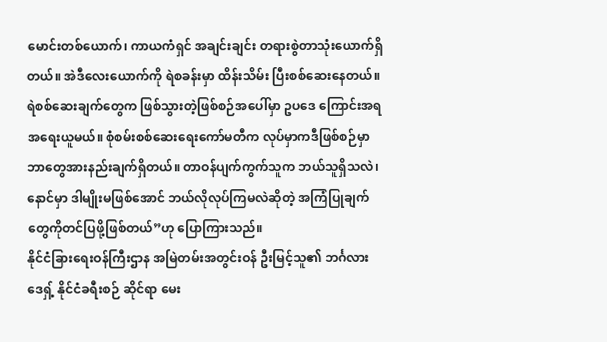မောင်းတစ်ယောက်၊ ကာယကံရှင် အချင်းချင်း တရားစွဲတာသုံးယောက်ရှိတယ်။ အဲဒီလေးယောက်ကို ရဲစခန်းမှာ ထိန်းသိမ်း ပြီးစစ်ဆေးနေတယ်။ ရဲစစ်ဆေးချက်တွေက ဖြစ်သွားတဲ့ဖြစ်စဉ်အပေါ်မှာ ဥပဒေ ကြောင်းအရ အရေးယူမယ်။ စုံစမ်းစစ်ဆေးရေးကော်မတီက လုပ်မှာကဒီဖြစ်စဉ်မှာ ဘာတွေအားနည်းချက်ရှိတယ်။ တာဝန်ပျက်ကွက်သူက ဘယ်သူရှိသလဲ၊ နောင်မှာ ဒါမျိုးမဖြစ်အောင် ဘယ်လိုလုပ်ကြမလဲဆိုတဲ့ အကြံပြုချက်တွေကိုတင်ပြဖို့ဖြစ်တယ်”ဟု ပြောကြားသည်။
နိုင်ငံခြားရေးဝန်ကြီးဌာန အမြဲတမ်းအတွင်းဝန် ဦးမြင့်သူ၏ ဘင်္ဂလားဒေရှ့် နိုင်ငံခရီးစဉ် ဆိုင်ရာ မေး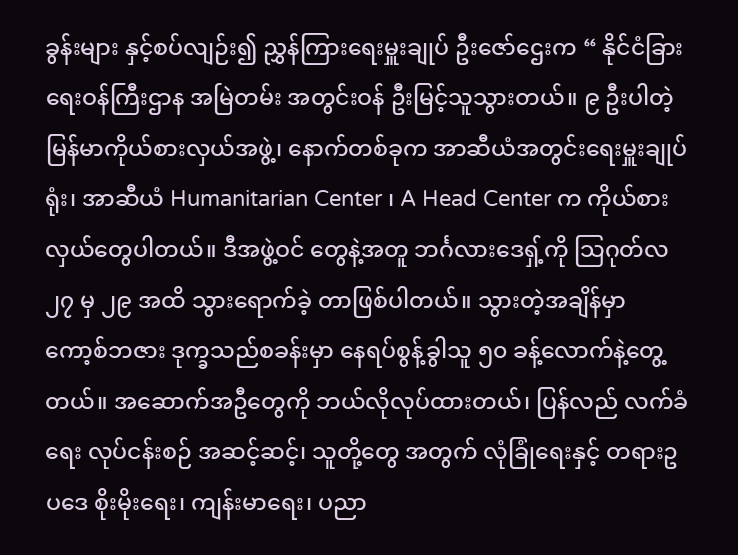ခွန်းများ နှင့်စပ်လျဉ်း၍ ညွှန်ကြားရေးမှူးချုပ် ဦးဇော်ဌေးက “ နိုင်ငံခြားရေးဝန်ကြီးဌာန အမြဲတမ်း အတွင်းဝန် ဦးမြင့်သူသွားတယ်။ ၉ ဦးပါတဲ့ မြန်မာကိုယ်စားလှယ်အဖွဲ့၊ နောက်တစ်ခုက အာဆီယံအတွင်းရေးမှူးချုပ်ရုံး၊ အာဆီယံ Humanitarian Center ၊ A Head Center က ကိုယ်စားလှယ်တွေပါတယ်။ ဒီအဖွဲ့ဝင် တွေနဲ့အတူ ဘင်္ဂလားဒေရှ့်ကို သြဂုတ်လ ၂၇ မှ ၂၉ အထိ သွားရောက်ခဲ့ တာဖြစ်ပါတယ်။ သွားတဲ့အချိန်မှာ ကော့စ်ဘဇား ဒုက္ခသည်စခန်းမှာ နေရပ်စွန့်ခွါသူ ၅၀ ခန့်လောက်နဲ့တွေ့တယ်။ အဆောက်အဦတွေကို ဘယ်လိုလုပ်ထားတယ်၊ ပြန်လည် လက်ခံရေး လုပ်ငန်းစဉ် အဆင့်ဆင့်၊ သူတို့တွေ အတွက် လုံခြုံရေးနှင့် တရားဥပဒေ စိုးမိုးရေး၊ ကျန်းမာရေး၊ ပညာ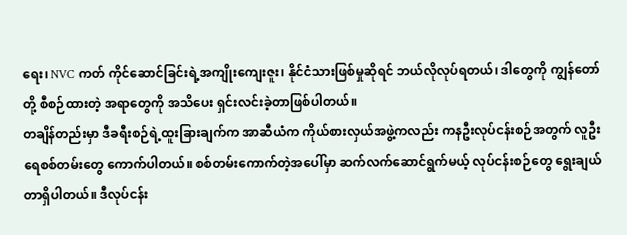ရေး၊ NVC ကတ် ကိုင်ဆောင်ခြင်းရဲ့အကျိုးကျေးဇူး၊ နိုင်ငံသားဖြစ်မှုဆိုရင် ဘယ်လိုလုပ်ရတယ်၊ ဒါတွေကို ကျွန်တော်တို့ စီစဉ်ထားတဲ့ အရာတွေကို အသိပေး ရှင်းလင်းခဲ့တာဖြစ်ပါတယ်။
တချိန်တည်းမှာ ဒီခရီးစဉ်ရဲ့ထူးခြားချက်က အာဆီယံက ကိုယ်စားလှယ်အဖွဲ့ကလည်း ကနဦးလုပ်ငန်းစဉ်အတွက် လူဦးရေစစ်တမ်းတွေ ကောက်ပါတယ်။ စစ်တမ်းကောက်တဲ့အပေါ်မှာ ဆက်လက်ဆောင်ရွက်မယ့် လုပ်ငန်းစဉ်တွေ ရွေးချယ်တာရှိပါတယ်။ ဒီလုပ်ငန်း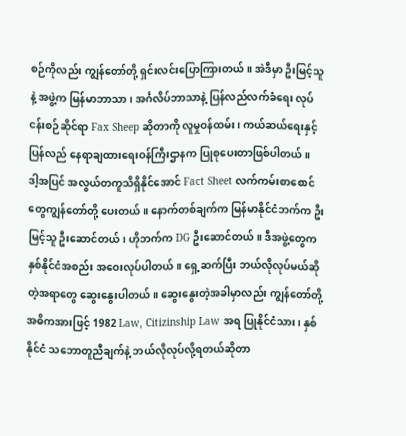စဉ်ကိုလည်း ကျွန်တော်တို့ ရှင်းလင်းပြောကြားတယ်။ အဲဒီမှာ ဦးမြင့်သူနဲ့ အဖွဲ့က မြန်မာဘာသာ၊ အင်္ဂလိပ်ဘာသာနဲ့ ပြန်လည်လက်ခံရေး လုပ်ငန်းစဉ်ဆိုင်ရာ Fax Sheep ဆိုတာကို လူမှုဝန်ထမ်း၊ ကယ်ဆယ်ရေးနှင့် ပြန်လည် နေရာချထားရေးဝန်ကြီးဌာနက ပြုစုပေးတာဖြစ်ပါတယ်။
ဒါ့အပြင် အလွယ်တကူသိရှိနိုင်အောင် Fact Sheet လက်ကမ်းစာစောင် တွေကျွန်တော်တို့ ပေးတယ်။ နောက်တစ်ချက်က မြန်မာနိုင်ငံဘက်က ဦးမြင့်သူ ဦးဆောင်တယ်၊ ဟိုဘက်က DG ဦးဆောင်တယ်။ ဒီအဖွဲ့တွေက နှစ်နိုင်ငံအစည်း အဝေးလုပ်ပါတယ်။ ရှေ့ဆက်ပြီး ဘယ်လိုလုပ်မယ်ဆိုတဲ့အရာတွေ ဆွေးနွေးပါတယ်။ ဆွေးနွေးတဲ့အခါမှာလည်း ကျွန်တော်တို့ အဓိကအားဖြင့် 1982 Law, Citizinship Law အရ ပြုနိုင်ငံသား၊ နှစ်နိုင်ငံ သဘောတူညီချက်နဲ့ ဘယ်လိုလုပ်လို့ရတယ်ဆိုတာ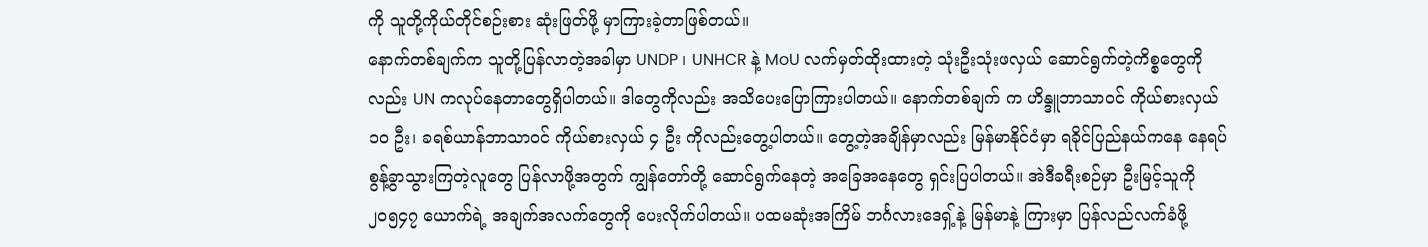ကို သူတို့ကိုယ်တိုင်စဉ်းစား ဆုံးဖြတ်ဖို့ မှာကြားခဲ့တာဖြစ်တယ်။
နောက်တစ်ချက်က သူတို့ပြန်လာတဲ့အခါမှာ UNDP ၊ UNHCR နဲ့ MoU လက်မှတ်ထိုးထားတဲ့ သုံးဦးသုံးဖလှယ် ဆောင်ရွက်တဲ့ကိစ္စတွေကိုလည်း UN ကလုပ်နေတာတွေရှိပါတယ်။ ဒါတွေကိုလည်း အသိပေးပြောကြားပါတယ်။ နောက်တစ်ချက် က ဟိန္ဒူဘာသာဝင် ကိုယ်စားလှယ် ၁၀ ဦး၊ ခရစ်ယာန်ဘာသာဝင် ကိုယ်စားလှယ် ၄ ဦး ကိုလည်းတွေ့ပါတယ်။ တွေ့တဲ့အချိန်မှာလည်း မြန်မာနိုင်ငံမှာ ရခိုင်ပြည်နယ်ကနေ နေရပ်စွန့်ခွာသွားကြတဲ့လူတွေ ပြန်လာဖို့အတွက် ကျွန်တော်တို့ ဆောင်ရွက်နေတဲ့ အခြေအနေတွေ ရှင်းပြပါတယ်။ အဲဒီခရီးစဉ်မှာ ဦးမြင့်သူကို ၂၀၅၄၇ ယောက်ရဲ့ အချက်အလက်တွေကို ပေးလိုက်ပါတယ်။ ပထမဆုံးအကြိမ် ဘင်္ဂလားဒေရှ့်နဲ့ မြန်မာနဲ့ ကြားမှာ ပြန်လည်လက်ခံဖို့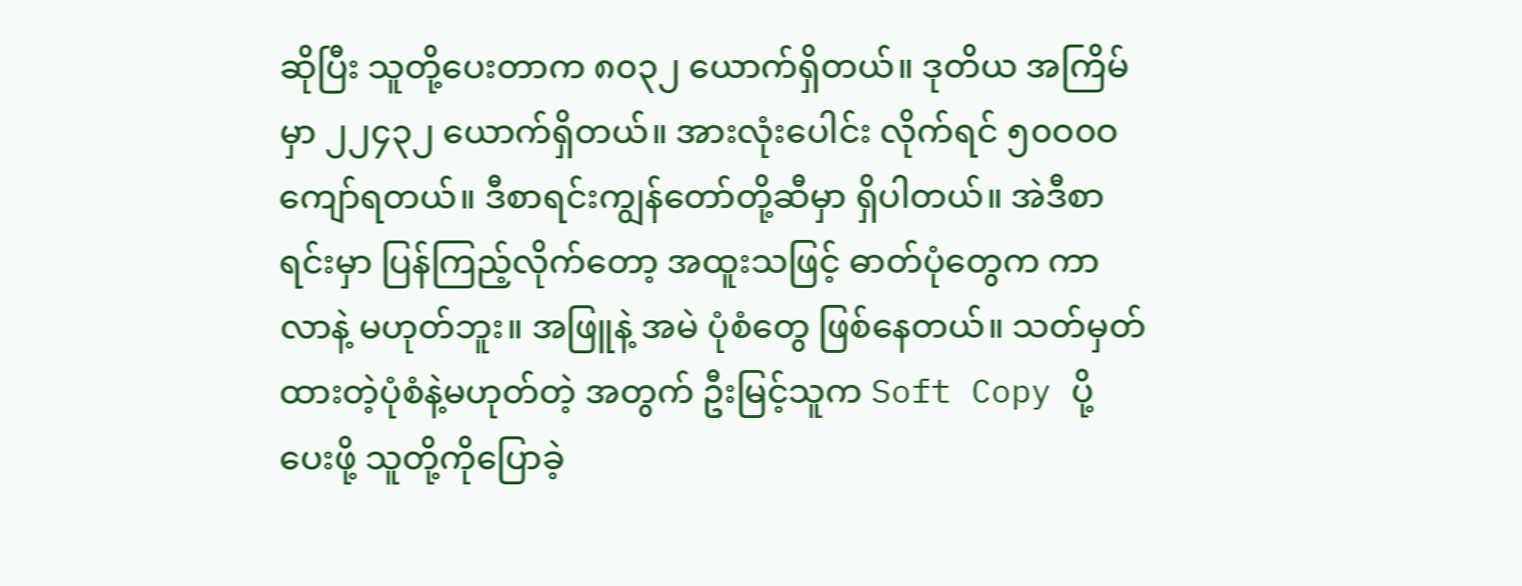ဆိုပြီး သူတို့ပေးတာက ၈၀၃၂ ယောက်ရှိတယ်။ ဒုတိယ အကြိမ်မှာ ၂၂၄၃၂ ယောက်ရှိတယ်။ အားလုံးပေါင်း လိုက်ရင် ၅၀ဝ၀ဝ ကျော်ရတယ်။ ဒီစာရင်းကျွန်တော်တို့ဆီမှာ ရှိပါတယ်။ အဲဒီစာရင်းမှာ ပြန်ကြည့်လိုက်တော့ အထူးသဖြင့် ဓာတ်ပုံတွေက ကာလာနဲ့ မဟုတ်ဘူး။ အဖြူနဲ့ အမဲ ပုံစံတွေ ဖြစ်နေတယ်။ သတ်မှတ်ထားတဲ့ပုံစံနဲ့မဟုတ်တဲ့ အတွက် ဦးမြင့်သူက Soft Copy ပို့ပေးဖို့ သူတို့ကိုပြောခဲ့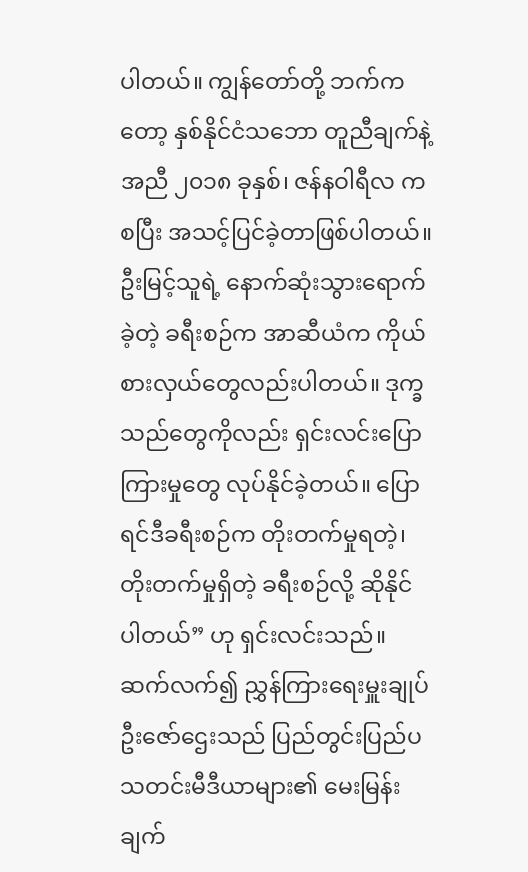ပါတယ်။ ကျွန်တော်တို့ ဘက်ကတော့ နှစ်နိုင်ငံသဘော တူညီချက်နဲ့အညီ ၂၀၁၈ ခုနှစ်၊ ဇန်နဝါရီလ ကစပြီး အသင့်ပြင်ခဲ့တာဖြစ်ပါတယ်။
ဦးမြင့်သူရဲ့ နောက်ဆုံးသွားရောက်ခဲ့တဲ့ ခရီးစဉ်က အာဆီယံက ကိုယ်စားလှယ်တွေလည်းပါတယ်။ ဒုက္ခသည်တွေကိုလည်း ရှင်းလင်းပြောကြားမှုတွေ လုပ်နိုင်ခဲ့တယ်။ ပြောရင်ဒီခရီးစဉ်က တိုးတက်မှုရတဲ့၊ တိုးတက်မှုရှိတဲ့ ခရီးစဉ်လို့ ဆိုနိုင်ပါတယ်” ဟု ရှင်းလင်းသည်။
ဆက်လက်၍ ညွှန်ကြားရေးမှူးချုပ် ဦးဇော်ဌေးသည် ပြည်တွင်းပြည်ပ သတင်းမီဒီယာများ၏ မေးမြန်းချက်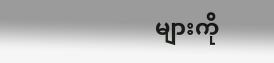များကို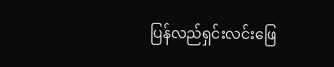ပြန်လည်ရှင်းလင်းဖြေ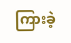ကြားခဲ့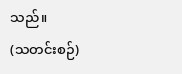သည်။
(သတင်းစဉ်)